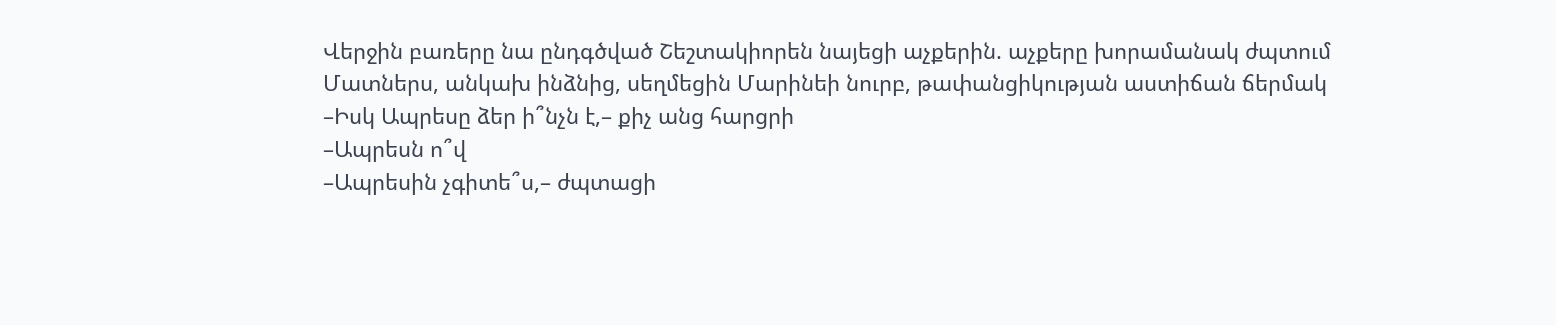Վերջին բառերը նա ընդգծված Շեշտակիորեն նայեցի աչքերին. աչքերը խորամանակ ժպտում Մատներս, անկախ ինձնից, սեղմեցին Մարինեի նուրբ, թափանցիկության աստիճան ճերմակ
–Իսկ Ապրեսը ձեր ի՞նչն է,– քիչ անց հարցրի
–Ապրեսն ո՞վ
–Ապրեսին չգիտե՞ս,– ժպտացի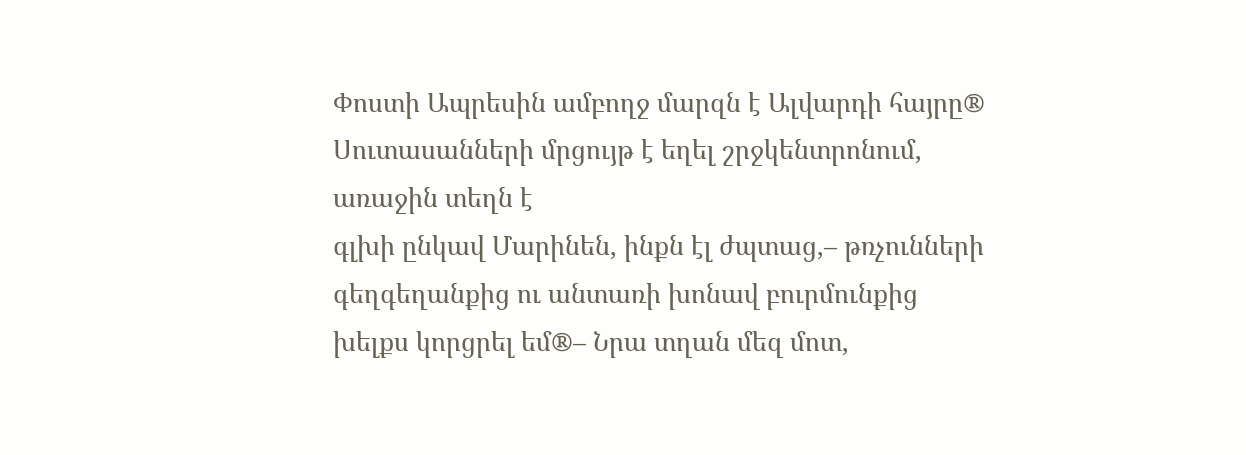Փոստի Ապրեսին ամբողջ մարզն է Ալվարդի հայրը® Սուտասանների մրցույթ է եղել շրջկենտրոնում, առաջին տեղն է
գլխի ընկավ Մարինեն, ինքն էլ ժպտաց,– թռչունների գեղգեղանքից ու անտառի խոնավ բուրմունքից խելքս կորցրել եմ®– Նրա տղան մեզ մոտ,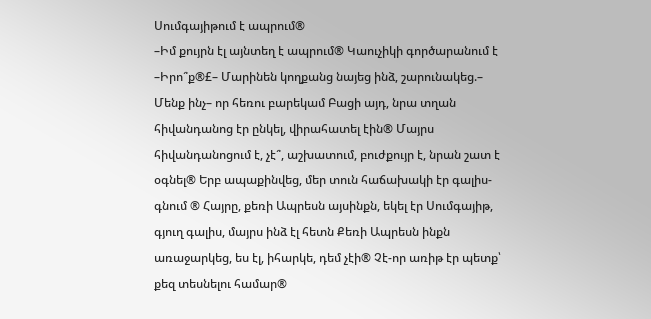Սումգայիթում է ապրում®
–Իմ քույրն էլ այնտեղ է ապրում® Կաուչիկի գործարանում է
–Իրո՞ք®£– Մարինեն կողքանց նայեց ինձ, շարունակեց.– Մենք ինչ– որ հեռու բարեկամ Բացի այդ, նրա տղան հիվանդանոց էր ընկել, վիրահատել էին® Մայրս հիվանդանոցում է, չէ՞, աշխատում, բուժքույր է, նրան շատ է օգնել® Երբ ապաքինվեց, մեր տուն հաճախակի էր գալիս-գնում ® Հայրը, քեռի Ապրեսն այսինքն, եկել էր Սումգայիթ, գյուղ գալիս, մայրս ինձ էլ հետն Քեռի Ապրեսն ինքն առաջարկեց, ես էլ, իհարկե, դեմ չէի® Չէ-որ առիթ էր պետք՝ քեզ տեսնելու համար®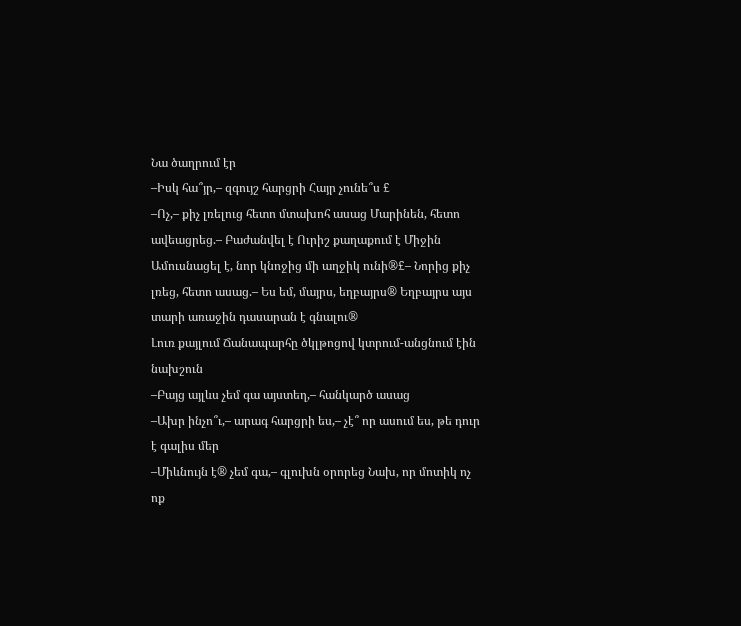Նա ծաղրում էր
–Իսկ հա՞յր,– զգույշ հարցրի Հայր չունե՞ս £
–Ոչ,– քիչ լռելուց հետո մտախոհ ասաց Մարինեն, հետո ավեացրեց.– Բաժանվել է Ուրիշ քաղաքում է Միջին Ամուսնացել է, նոր կնոջից մի աղջիկ ունի®£– Նորից քիչ լռեց, հետո ասաց.– Ես եմ, մայրս, եղբայրս® Եղբայրս այս տարի առաջին դասարան է գնալու®
Լուռ քայլում Ճանապարհը ծկլթոցով կտրում-անցնում էին նախշուն
–Բայց այլևս չեմ գա այստեղ,– հանկարծ ասաց
–Ախր ինչո՞ւ,– արագ հարցրի ես,– չէ՞ որ ասում ես, թե դուր է գալիս մեր
–Միևնույն է® չեմ գա,– գլուխն օրորեց Նախ, որ մոտիկ ոչ ոք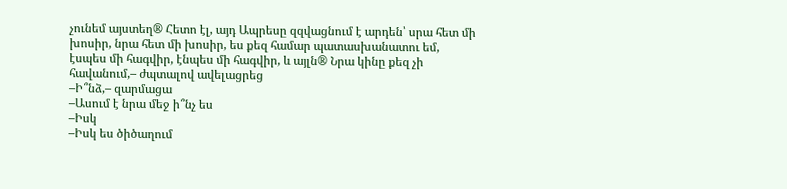չունեմ այստեղ® Հետո էլ, այդ Ապրեսը զզվացնում է արդեն՝ սրա հետ մի խոսիր, նրա հետ մի խոսիր, ես քեզ համար պատասխանատու եմ, էսպես մի հագվիր, էնպես մի հագվիր, և այլն® Նրա կինը քեզ չի հավանում,– ժպտալով ավելացրեց
–Ի՞նձ,– զարմացա
–Ասում է նրա մեջ ի՞նչ ես
–Իսկ
–Իսկ ես ծիծաղում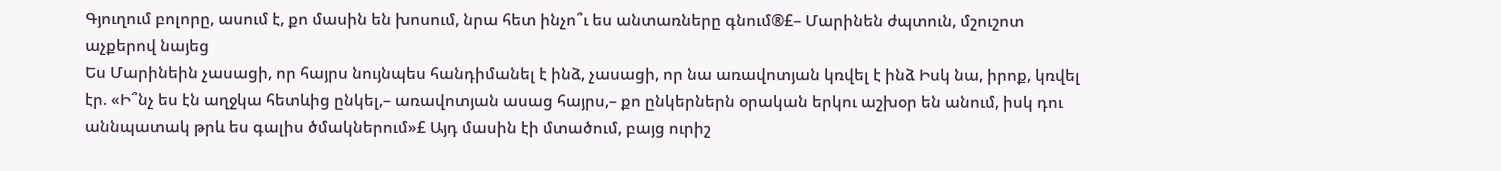Գյուղում բոլորը, ասում է, քո մասին են խոսում, նրա հետ ինչո՞ւ ես անտառները գնում®£– Մարինեն ժպտուն, մշուշոտ աչքերով նայեց
Ես Մարինեին չասացի, որ հայրս նույնպես հանդիմանել է ինձ, չասացի, որ նա առավոտյան կռվել է ինձ Իսկ նա, իրոք, կռվել էր. «Ի՞նչ ես էն աղջկա հետևից ընկել,– առավոտյան ասաց հայրս,– քո ընկերներն օրական երկու աշխօր են անում, իսկ դու աննպատակ թրև ես գալիս ծմակներում»£ Այդ մասին էի մտածում, բայց ուրիշ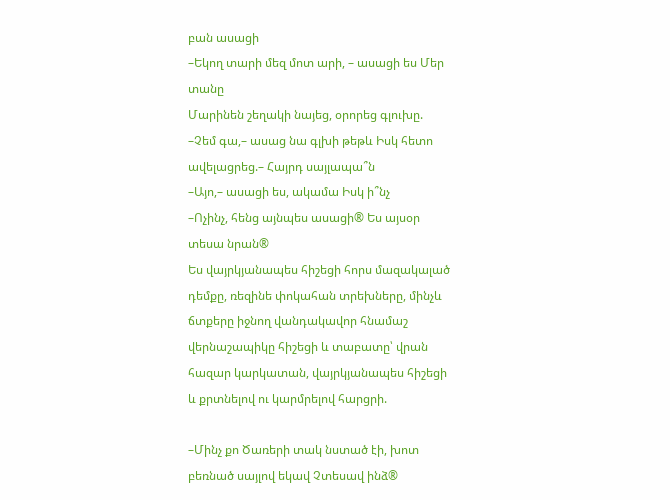բան ասացի
–Եկող տարի մեզ մոտ արի, – ասացի ես Մեր տանը
Մարինեն շեղակի նայեց, օրորեց գլուխը.
–Չեմ գա,– ասաց նա գլխի թեթև Իսկ հետո ավելացրեց.– Հայրդ սայլապա՞ն
–Այո,– ասացի ես, ակամա Իսկ ի՞նչ
–Ոչինչ, հենց այնպես ասացի® Ես այսօր տեսա նրան®
Ես վայրկյանապես հիշեցի հորս մազակալած դեմքը, ռեզինե փոկահան տրեխները, մինչև ճտքերը իջնող վանդակավոր հնամաշ վերնաշապիկը հիշեցի և տաբատը՝ վրան հազար կարկատան, վայրկյանապես հիշեցի և քրտնելով ու կարմրելով հարցրի.

–Մինչ քո Ծառերի տակ նստած էի, խոտ բեռնած սայլով եկավ Չտեսավ ինձ®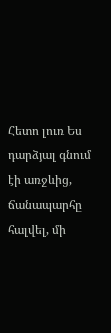Հետո լուռ Ես դարձյալ գնում էի առջևից, ճանապարհը հալվել, մի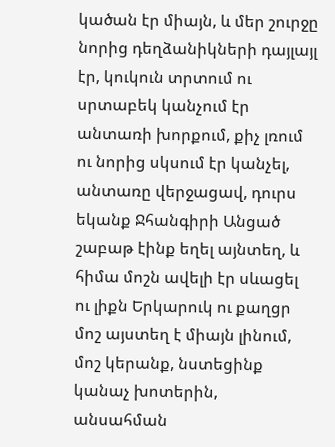կածան էր միայն, և մեր շուրջը նորից դեղձանիկների դայլայլ էր, կուկուն տրտում ու սրտաբեկ կանչում էր անտառի խորքում, քիչ լռում ու նորից սկսում էր կանչել, անտառը վերջացավ, դուրս եկանք Ջհանգիրի Անցած շաբաթ էինք եղել այնտեղ, և հիմա մոշն ավելի էր սևացել ու լիքն Երկարուկ ու քաղցր մոշ այստեղ է միայն լինում, մոշ կերանք, նստեցինք կանաչ խոտերին, անսահման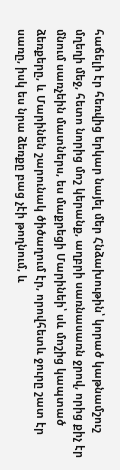հաճելի էր հեռվից երկար նայել մեր Հնձախութին՝ կորած կաթնամշուշ մղեղի մեջ, հետո նորից մոշ կերանք, աղբրի սառնասառն ջրով, որից քիչ էր մնում սառչեին մատներս, ես մաքրեցի Մարինեի՝ սև մոշից կապտած ձեռքերը, և Մարինեն շարունակ ծիծաղում էր, որովհետև ջուրը շատ էր սառը, իսկ ես նրա ձեռքը բաց չէի թողնում, և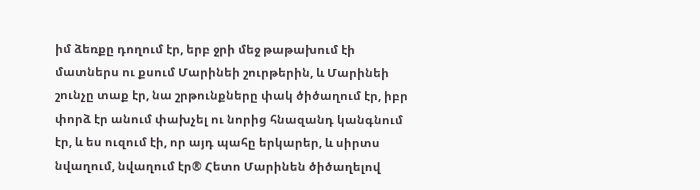իմ ձեռքը դողում էր, երբ ջրի մեջ թաթախում էի մատներս ու քսում Մարինեի շուրթերին, և Մարինեի շունչը տաք էր, նա շրթունքները փակ ծիծաղում էր, իբր փորձ էր անում փախչել ու նորից հնազանդ կանգնում էր, և ես ուզում էի, որ այդ պահը երկարեր, և սիրտս նվաղում, նվաղում էր® Հետո Մարինեն ծիծաղելով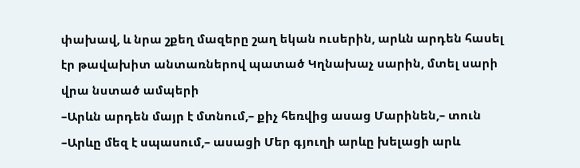փախավ, և նրա շքեղ մազերը շաղ եկան ուսերին, արևն արդեն հասել էր թավախիտ անտառներով պատած Կղնախաչ սարին, մտել սարի վրա նստած ամպերի
–Արևն արդեն մայր է մտնում,– քիչ հեռվից ասաց Մարինեն,– տուն
–Արևը մեզ է սպասում,– ասացի Մեր գյուղի արևը խելացի արև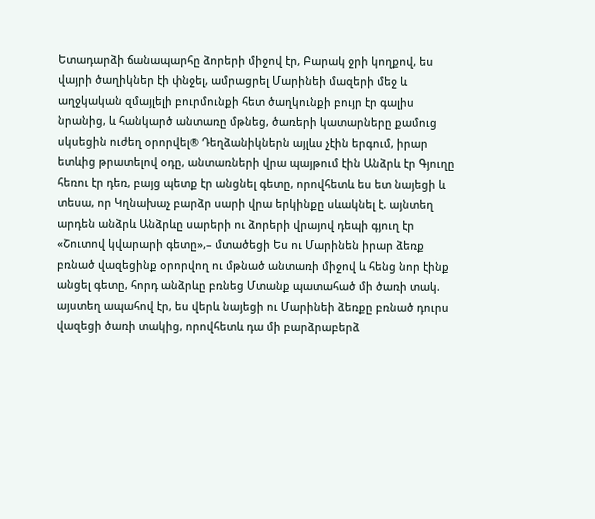Ետադարձի ճանապարհը ձորերի միջով էր, Բարակ ջրի կողքով, ես վայրի ծաղիկներ էի փնջել, ամրացրել Մարինեի մազերի մեջ և աղջկական զմայլելի բուրմունքի հետ ծաղկունքի բույր էր գալիս նրանից, և հանկարծ անտառը մթնեց, ծառերի կատարները քամուց սկսեցին ուժեղ օրորվել® Դեղձանիկներն այլևս չէին երգում, իրար ետևից թրատելով օդը, անտառների վրա պայթում էին Անձրև էր Գյուղը հեռու էր դեռ, բայց պետք էր անցնել գետը, որովհետև ես ետ նայեցի և տեսա, որ Կղնախաչ բարձր սարի վրա երկինքը սևակնել է. այնտեղ արդեն անձրև Անձրևը սարերի ու ձորերի վրայով դեպի գյուղ էր «Շուտով կվարարի գետը»,– մտածեցի Ես ու Մարինեն իրար ձեռք բռնած վազեցինք օրորվող ու մթնած անտառի միջով և հենց նոր էինք անցել գետը, հորդ անձրևը բռնեց Մտանք պատահած մի ծառի տակ. այստեղ ապահով էր, ես վերև նայեցի ու Մարինեի ձեռքը բռնած դուրս վազեցի ծառի տակից, որովհետև դա մի բարձրաբերձ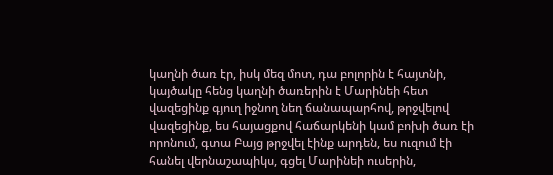կաղնի ծառ էր, իսկ մեզ մոտ, դա բոլորին է հայտնի, կայծակը հենց կաղնի ծառերին է Մարինեի հետ վազեցինք գյուղ իջնող նեղ ճանապարհով, թրջվելով վազեցինք, ես հայացքով հաճարկենի կամ բոխի ծառ էի որոնում, գտա Բայց թրջվել էինք արդեն, ես ուզում էի հանել վերնաշապիկս, գցել Մարինեի ուսերին,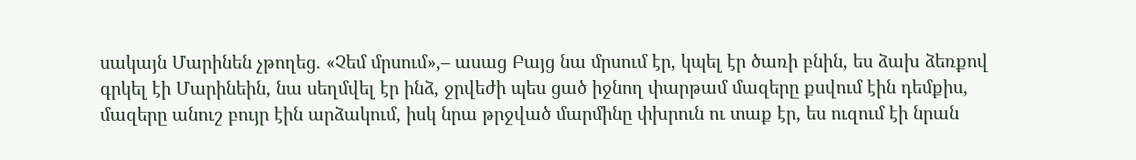սակայն Մարինեն չթողեց. «Չեմ մրսում»,– ասաց Բայց նա մրսում էր, կպել էր ծառի բնին, ես ձախ ձեռքով գրկել էի Մարինեին, նա սեղմվել էր ինձ, ջրվեժի պես ցած իջնող փարթամ մազերը քսվում էին դեմքիս, մազերը անուշ բույր էին արձակում, իսկ նրա թրջված մարմինը փխրուն ու տաք էր, ես ուզում էի նրան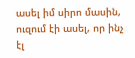ասել իմ սիրո մասին, ուզում էի ասել, որ ինչ էլ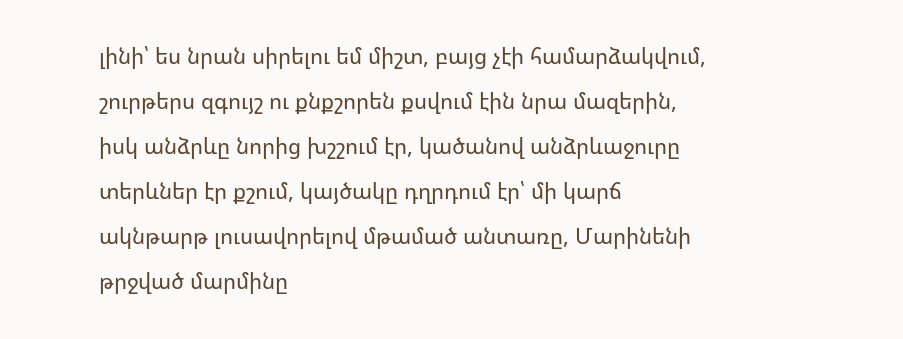լինի՝ ես նրան սիրելու եմ միշտ, բայց չէի համարձակվում, շուրթերս զգույշ ու քնքշորեն քսվում էին նրա մազերին, իսկ անձրևը նորից խշշում էր, կածանով անձրևաջուրը տերևներ էր քշում, կայծակը դղրդում էր՝ մի կարճ ակնթարթ լուսավորելով մթամած անտառը, Մարինենի թրջված մարմինը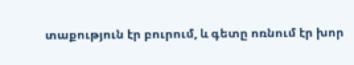տաքություն էր բուրում, և գետը ոռնում էր խոր